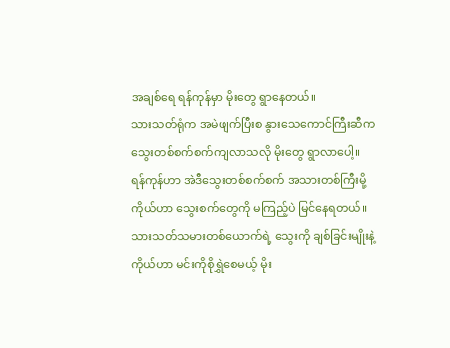အချစ်ရေ ရန်ကုန်မှာ မိုးတွေ ရွာနေတယ်။
သားသတ်ရုံက အမဲဖျက်ပြီးစ နွားသေကောင်ကြီးဆီက
သွေးတစ်စက်စက်ကျလာသလို မိုးတွေ ရွာလာပေါ့။
ရန်ကုန်ဟာ အဲဒီသွေးတစ်စက်စက် အသားတစ်ကြီးမို့
ကိုယ်ဟာ သွေးစက်တွေကို မကြည့်ပဲ မြင်နေရတယ်။
သားသတ်သမားတစ်ယောက်ရဲ့ သွေးကို ချစ်ခြင်းမျိုးနဲ့
ကိုယ်ဟာ မင်းကိုစိုရွှဲစေမယ့် မိုး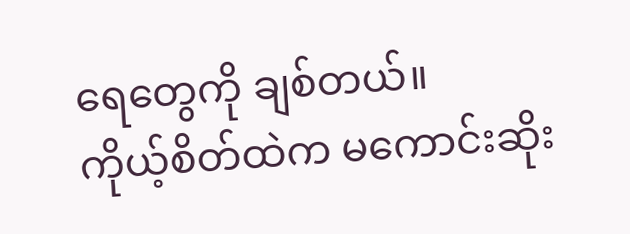ရေတွေကို ချစ်တယ်။
ကိုယ့်စိတ်ထဲက မကောင်းဆိုး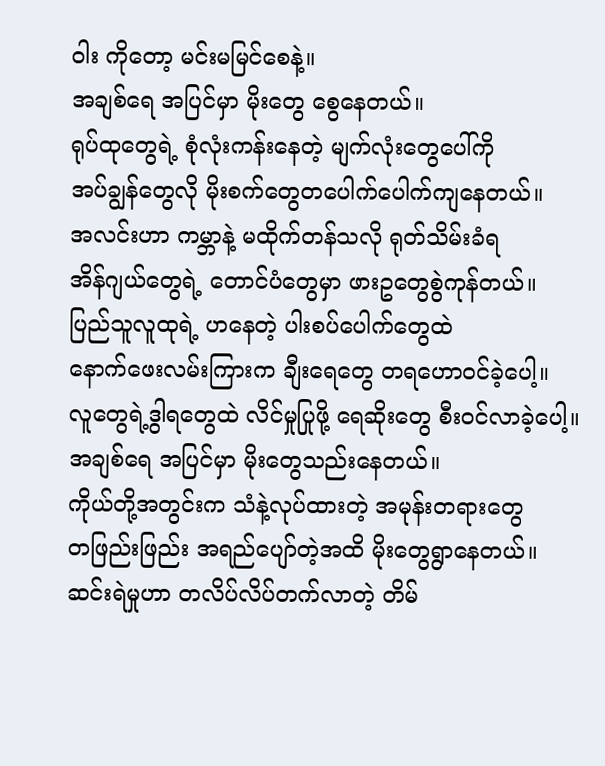ဝါး ကိုတော့ မင်းမမြင်စေနဲ့။
အချစ်ရေ အပြင်မှာ မိုးတွေ စွေနေတယ်။
ရုပ်ထုတွေရဲ့ စုံလုံးကန်းနေတဲ့ မျက်လုံးတွေပေါ်ကို
အပ်ချွန်တွေလို မိုးစက်တွေတပေါက်ပေါက်ကျနေတယ်။
အလင်းဟာ ကမ္ဘာနဲ့ မထိုက်တန်သလို ရုတ်သိမ်းခံရ
အိန်ဂျယ်တွေရဲ့ တောင်ပံတွေမှာ ဖားဥတွေစွဲကုန်တယ်။
ပြည်သူလူထုရဲ့ ဟနေတဲ့ ပါးစပ်ပေါက်တွေထဲ
နောက်ဖေးလမ်းကြားက ချီးရေတွေ တရဟောဝင်ခဲ့ပေါ့။
လူတွေရဲ့ဒွါရတွေထဲ လိင်မှုပြုဖို့ ရေဆိုးတွေ စီးဝင်လာခဲ့ပေါ့။
အချစ်ရေ အပြင်မှာ မိုးတွေသည်းနေတယ်။
ကိုယ်တို့အတွင်းက သံနဲ့လုပ်ထားတဲ့ အမုန်းတရားတွေ
တဖြည်းဖြည်း အရည်ပျော်တဲ့အထိ မိုးတွေရွာနေတယ်။
ဆင်းရဲမှုဟာ တလိပ်လိပ်တက်လာတဲ့ တိမ်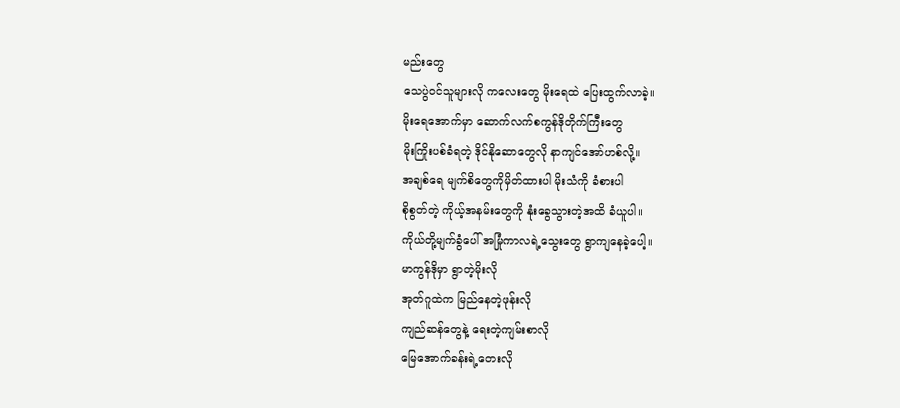မည်းတွေ
သေပွဲဝင်သူများလို ကလေးတွေ မိုးရေထဲ ပြေးထွက်လာခဲ့။
မိုးရေအောက်မှာ ဆောက်လက်စကွန်ဒိုတိုက်ကြီးတွေ
မိုးကြိုးပစ်ခံရတဲ့ ဒိုင်နိုဆောတွေလို နာကျင်အော်ဟစ်လို့။
အချစ်ရေ မျက်စိတွေကိုမှိတ်ထားပါ မိုးသံကို ခံစားပါ
စိုစွတ်တဲ့ ကိုယ့်အနမ်းတွေကို နုံးခွေသွားတဲ့အထိ ခံယူပါ။
ကိုယ်တို့မျက်ခွံပေါ် အမြုံကာလရဲ့သွေးတွေ ရွာကျနေခဲ့ပေါ့။
မာကွန်ဒိုမှာ ရွာတဲ့မိုးလို
အုတ်ဂူထဲက မြည်နေတဲ့ဖုန်းလို
ကျည်ဆန်တွေနဲ့ ရေးတဲ့ကျမ်းစာလို
မြေအောက်ခန်းရဲ့တေးလို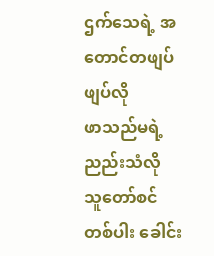ဌက်သေရဲ့ အတောင်တဖျပ်ဖျပ်လို
ဖာသည်မရဲ့ ညည်းသံလို
သူတော်စင်တစ်ပါး ခေါင်း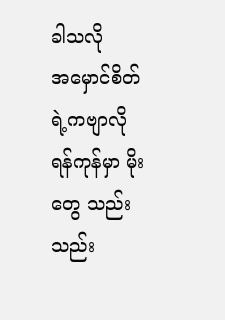ခါသလို
အမှောင်စိတ်ရဲ့ကဗျာလို
ရန်ကုန်မှာ မိုးတွေ သည်းသည်း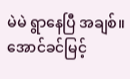မဲမဲ ရွာနေပြီ အချစ်။
အောင်ခင်မြင့်